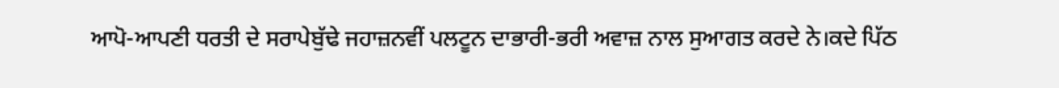ਆਪੋ-ਆਪਣੀ ਧਰਤੀ ਦੇ ਸਰਾਪੇਬੁੱਢੇ ਜਹਾਜ਼ਨਵੀਂ ਪਲਟੂਨ ਦਾਭਾਰੀ-ਭਰੀ ਅਵਾਜ਼ ਨਾਲ ਸੁਆਗਤ ਕਰਦੇ ਨੇ।ਕਦੇ ਪਿੱਠ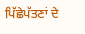ਪਿੱਛੇਪੱਤਣਾਂ ਦੇ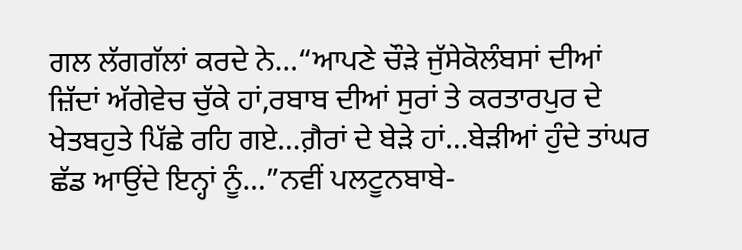ਗਲ ਲੱਗਗੱਲਾਂ ਕਰਦੇ ਨੇ…“ਆਪਣੇ ਚੌੜੇ ਜੁੱਸੇਕੋਲੰਬਸਾਂ ਦੀਆਂ ਜ਼ਿੱਦਾਂ ਅੱਗੇਵੇਚ ਚੁੱਕੇ ਹਾਂ,ਰਬਾਬ ਦੀਆਂ ਸੁਰਾਂ ਤੇ ਕਰਤਾਰਪੁਰ ਦੇ ਖੇਤਬਹੁਤੇ ਪਿੱਛੇ ਰਹਿ ਗਏ…ਗ਼ੈਰਾਂ ਦੇ ਬੇੜੇ ਹਾਂ…ਬੇੜੀਆਂ ਹੁੰਦੇ ਤਾਂਘਰ ਛੱਡ ਆਉਂਦੇ ਇਨ੍ਹਾਂ ਨੂੰ…”ਨਵੀਂ ਪਲਟੂਨਬਾਬੇ-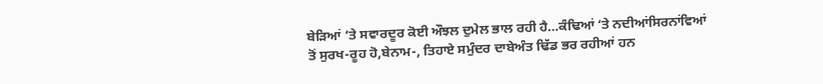ਬੇੜਿਆਂ ‘ਤੇ ਸਵਾਰਦੂਰ ਕੋਈ ਔਝਲ ਦੁਮੇਲ ਭਾਲ ਰਹੀ ਹੈ…ਕੰਢਿਆਂ ‘ਤੇ ਨਦੀਆਂਸਿਰਨਾਂਵਿਆਂ ਤੋਂ ਸੁਰਖ-ਰੂਹ ਹੋ,ਬੇਨਾਮ-, ਤਿਹਾਏ ਸਮੁੰਦਰ ਦਾਬੇਅੰਤ ਢਿੱਡ ਭਰ ਰਹੀਆਂ ਹਨ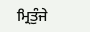ਮ੍ਰਿਤੁੰਜੇ